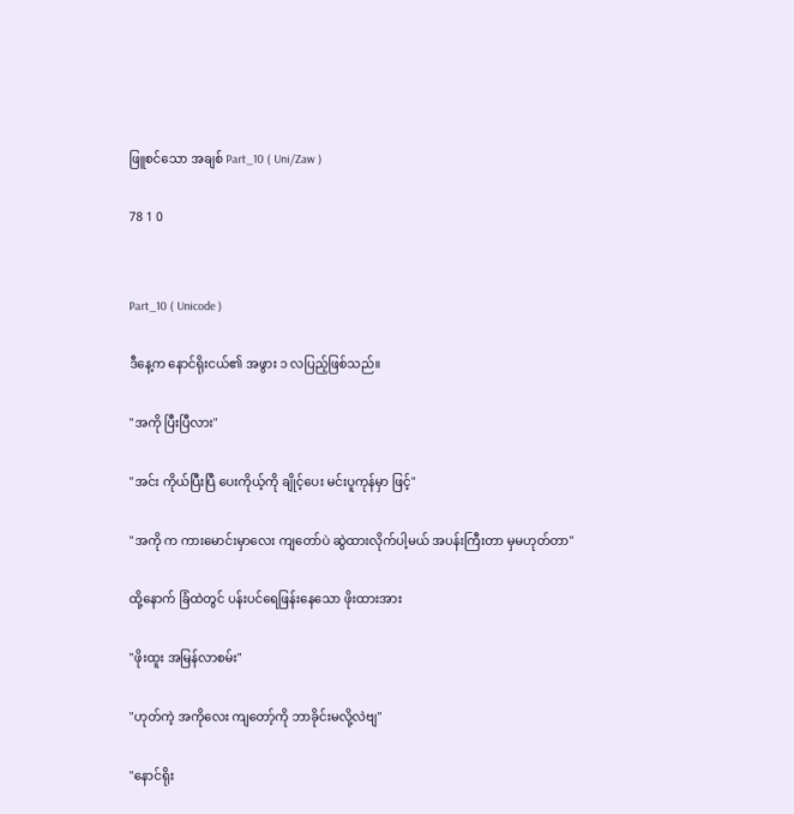ဖြူစင်သော အချစ် Part_10 ( Uni/Zaw )

78 1 0


Part_10 ( Unicode )

ဒီနေ့က နောင်ရိုးငယ်၏ အဖွား ၁ လပြည့်ဖြစ်သည်။

"အကို ပြီးပြီလား"

"အင်း ကိုယ်ပြီးပြီ ပေးကိုယ့်ကို ချိုင့်ပေး မင်းပူကုန်မှာ ဖြင့်"

"အကို က ကားမောင်းမှာလေး ကျတော်ပဲ ဆွဲထားလိုက်ပါ့မယ် အပန်းကြီးတာ မှမဟုတ်တာ"

ထို့နောက် ခြံထဲတွင် ပန်းပင်ရေဖြန်းနေသော ဖိုးထားအား

"ဖိုးထူး အမြန်လာစမ်း"

"ဟုတ်ကဲ့ အကိုလေး ကျတော့်ကို ဘာခိုင်းမလို့လဲဗျ"

"နောင်ရိုး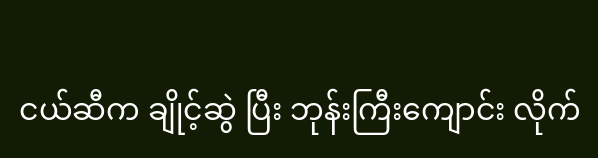ငယ်ဆီက ချိုင့်ဆွဲ ပြီး ဘုန်းကြီးကျောင်း လိုက်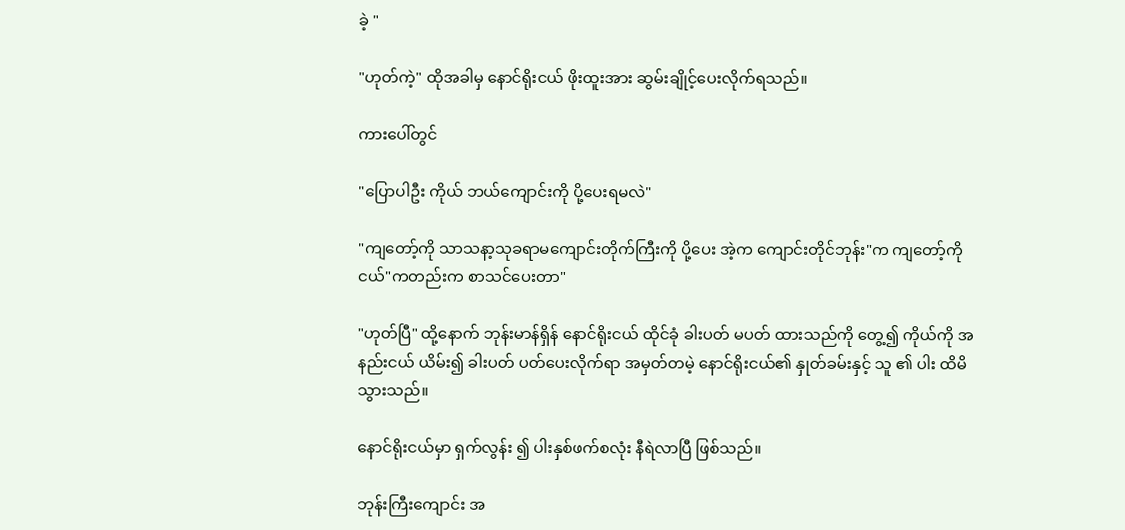ခဲ့ "

"ဟုတ်ကဲ့" ထိုအခါမှ နောင်ရိုးငယ် ဖိုးထူးအား ဆွမ်းချိုင့်ပေးလိုက်ရသည်။

ကားပေါ်တွင်

"ပြောပါဦး ကိုယ် ဘယ်ကျောင်းကို ပို့ပေးရမလဲ"

"ကျတော့်ကို သာသနာ့သုခရာမကျောင်းတိုက်ကြီးကို ပို့ပေး အဲ့က ကျောင်းတိုင်ဘုန်း"က ကျတော့်ကို ငယ်"ကတည်းက စာသင်ပေးတာ"

"ဟုတ်ပြီ" ထို့နောက် ဘုန်းမာန်ရှိန် နောင်ရိုးငယ် ထိုင်ခုံ ခါးပတ် မပတ် ထားသည်ကို တွေ့၍ ကိုယ်ကို အနည်းငယ် ယိမ်း၍ ခါးပတ် ပတ်ပေးလိုက်ရာ အမှတ်တမဲ့ နောင်ရိုးငယ်၏ နှုတ်ခမ်းနှင့် သူ ၏ ပါး ထိမိသွားသည်။

နောင်ရိုးငယ်မှာ ရှက်လွန်း ၍ ပါးနှစ်ဖက်စလုံး နီရဲလာပြီ ဖြစ်သည်။

ဘုန်းကြီးကျောင်း အ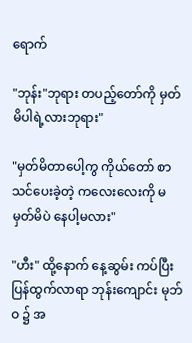ရောက်

"ဘုန်း"ဘုရား တပည့်တော်ကို မှတ်မိပါရဲ့လားဘုရား"

"မှတ်မိတာပေါ့ကွ ကိုယ်တော် စာသင်ပေးခဲ့တဲ့ ကလေးလေးကို မမှတ်မိပဲ နေပါ့မလား"

"ဟီး" ထို့နောက် နေ့ဆွမ်း ကပ်ပြီး ပြန်ထွက်လာရာ ဘုန်းကျောင်း မုဘ်ဝ ၌ အ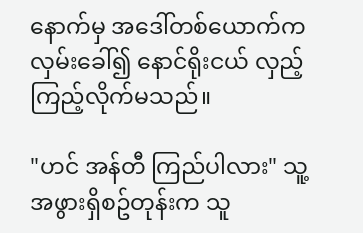နောက်မှ အဒေါ်တစ်ယောက်က လှမ်းခေါ်၍ နောင်ရိုးငယ် လှည့်ကြည့်လိုက်မသည်။

"ဟင် အန်တီ ကြည်ပါလား" သူ့အဖွားရှိစဥ်တုန်းက သူ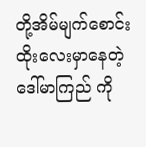တို့အိမ်မျက်စောင်းထိုးလေးမှာနေတဲ့ ဒေါ်မာကြည် ကို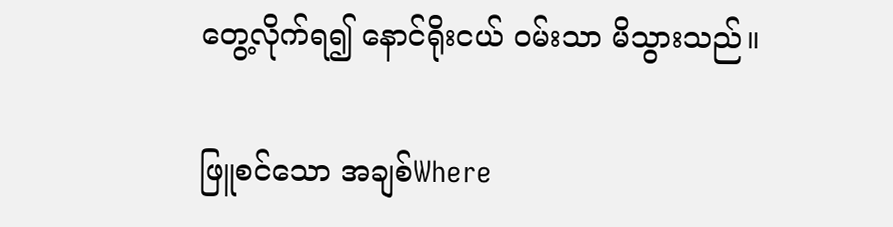တွေ့လိုက်ရ၍ နောင်ရိုးငယ် ဝမ်းသာ မိသွားသည်။

ဖြူစင်သော အချစ်Where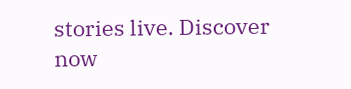stories live. Discover now